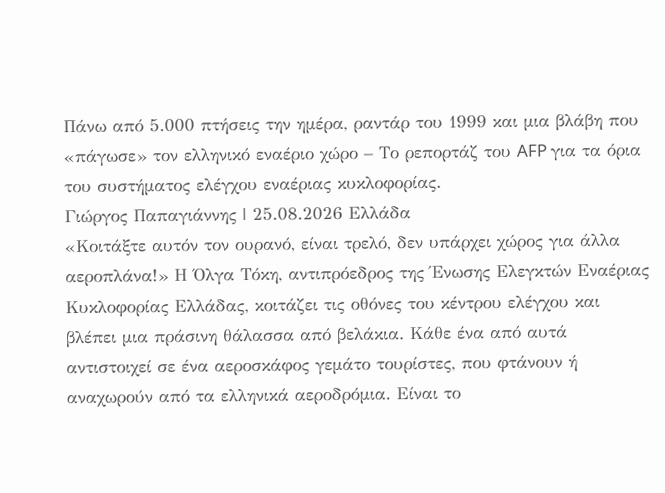Πάνω από 5.000 πτήσεις την ημέρα, ραντάρ του 1999 και μια βλάβη που «πάγωσε» τον ελληνικό εναέριο χώρο – Το ρεπορτάζ του AFP για τα όρια του συστήματος ελέγχου εναέριας κυκλοφορίας.
Γιώργος Παπαγιάννης | 25.08.2026 Ελλάδα
«Κοιτάξτε αυτόν τον ουρανό, είναι τρελό, δεν υπάρχει χώρος για άλλα αεροπλάνα!» Η Όλγα Τόκη, αντιπρόεδρος της Ένωσης Ελεγκτών Εναέριας Κυκλοφορίας Ελλάδας, κοιτάζει τις οθόνες του κέντρου ελέγχου και βλέπει μια πράσινη θάλασσα από βελάκια. Κάθε ένα από αυτά αντιστοιχεί σε ένα αεροσκάφος γεμάτο τουρίστες, που φτάνουν ή αναχωρούν από τα ελληνικά αεροδρόμια. Είναι το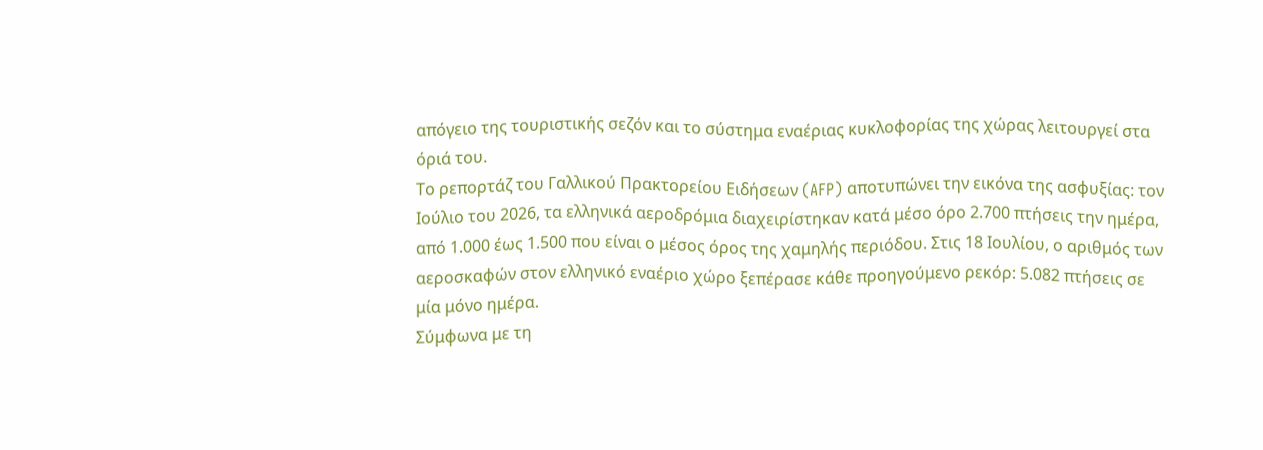απόγειο της τουριστικής σεζόν και το σύστημα εναέριας κυκλοφορίας της χώρας λειτουργεί στα όριά του.
Το ρεπορτάζ του Γαλλικού Πρακτορείου Ειδήσεων (AFP) αποτυπώνει την εικόνα της ασφυξίας: τον Ιούλιο του 2026, τα ελληνικά αεροδρόμια διαχειρίστηκαν κατά μέσο όρο 2.700 πτήσεις την ημέρα, από 1.000 έως 1.500 που είναι ο μέσος όρος της χαμηλής περιόδου. Στις 18 Ιουλίου, ο αριθμός των αεροσκαφών στον ελληνικό εναέριο χώρο ξεπέρασε κάθε προηγούμενο ρεκόρ: 5.082 πτήσεις σε μία μόνο ημέρα.
Σύμφωνα με τη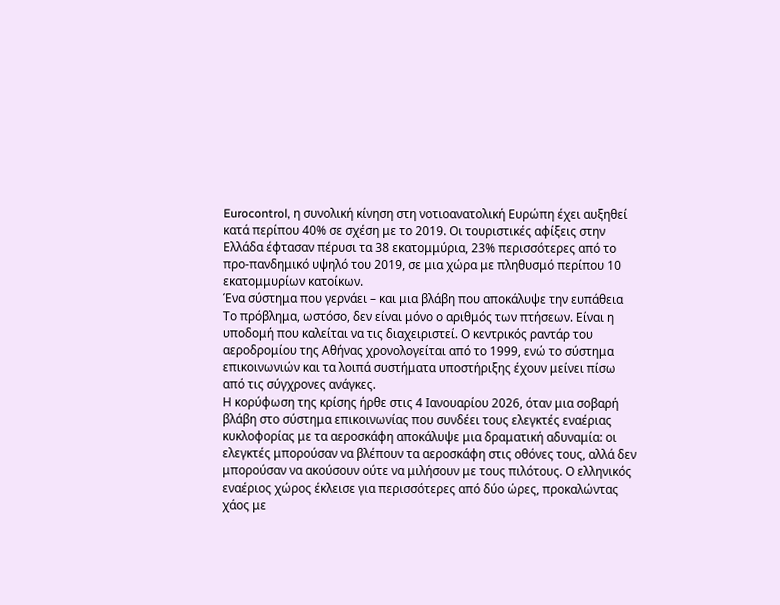Eurocontrol, η συνολική κίνηση στη νοτιοανατολική Ευρώπη έχει αυξηθεί κατά περίπου 40% σε σχέση με το 2019. Οι τουριστικές αφίξεις στην Ελλάδα έφτασαν πέρυσι τα 38 εκατομμύρια, 23% περισσότερες από το προ-πανδημικό υψηλό του 2019, σε μια χώρα με πληθυσμό περίπου 10 εκατομμυρίων κατοίκων.
Ένα σύστημα που γερνάει – και μια βλάβη που αποκάλυψε την ευπάθεια
Το πρόβλημα, ωστόσο, δεν είναι μόνο ο αριθμός των πτήσεων. Είναι η υποδομή που καλείται να τις διαχειριστεί. Ο κεντρικός ραντάρ του αεροδρομίου της Αθήνας χρονολογείται από το 1999, ενώ το σύστημα επικοινωνιών και τα λοιπά συστήματα υποστήριξης έχουν μείνει πίσω από τις σύγχρονες ανάγκες.
Η κορύφωση της κρίσης ήρθε στις 4 Ιανουαρίου 2026, όταν μια σοβαρή βλάβη στο σύστημα επικοινωνίας που συνδέει τους ελεγκτές εναέριας κυκλοφορίας με τα αεροσκάφη αποκάλυψε μια δραματική αδυναμία: οι ελεγκτές μπορούσαν να βλέπουν τα αεροσκάφη στις οθόνες τους, αλλά δεν μπορούσαν να ακούσουν ούτε να μιλήσουν με τους πιλότους. Ο ελληνικός εναέριος χώρος έκλεισε για περισσότερες από δύο ώρες, προκαλώντας χάος με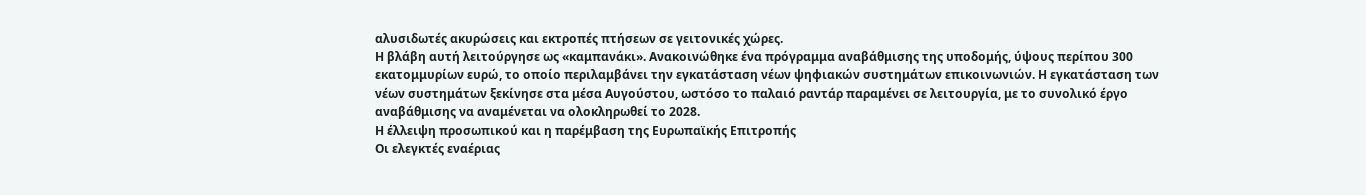αλυσιδωτές ακυρώσεις και εκτροπές πτήσεων σε γειτονικές χώρες.
Η βλάβη αυτή λειτούργησε ως «καμπανάκι». Ανακοινώθηκε ένα πρόγραμμα αναβάθμισης της υποδομής, ύψους περίπου 300 εκατομμυρίων ευρώ, το οποίο περιλαμβάνει την εγκατάσταση νέων ψηφιακών συστημάτων επικοινωνιών. Η εγκατάσταση των νέων συστημάτων ξεκίνησε στα μέσα Αυγούστου, ωστόσο το παλαιό ραντάρ παραμένει σε λειτουργία, με το συνολικό έργο αναβάθμισης να αναμένεται να ολοκληρωθεί το 2028.
Η έλλειψη προσωπικού και η παρέμβαση της Ευρωπαϊκής Επιτροπής
Οι ελεγκτές εναέριας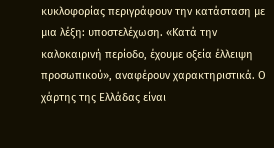κυκλοφορίας περιγράφουν την κατάσταση με μια λέξη: υποστελέχωση. «Κατά την καλοκαιρινή περίοδο, έχουμε οξεία έλλειψη προσωπικού», αναφέρουν χαρακτηριστικά. Ο χάρτης της Ελλάδας είναι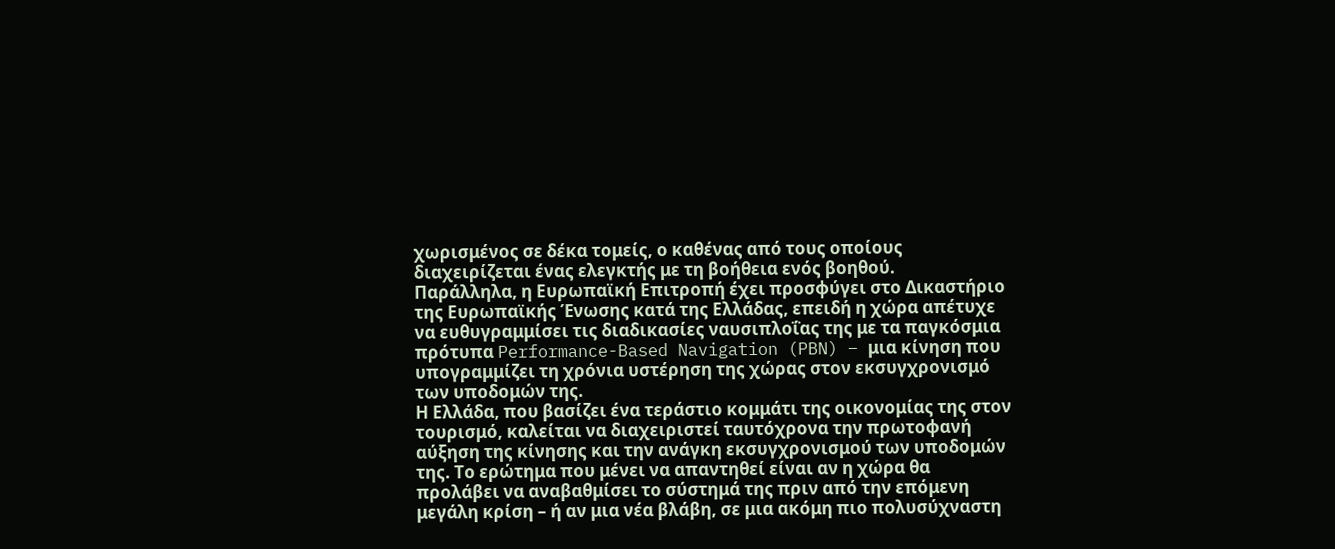χωρισμένος σε δέκα τομείς, ο καθένας από τους οποίους διαχειρίζεται ένας ελεγκτής με τη βοήθεια ενός βοηθού.
Παράλληλα, η Ευρωπαϊκή Επιτροπή έχει προσφύγει στο Δικαστήριο της Ευρωπαϊκής Ένωσης κατά της Ελλάδας, επειδή η χώρα απέτυχε να ευθυγραμμίσει τις διαδικασίες ναυσιπλοΐας της με τα παγκόσμια πρότυπα Performance-Based Navigation (PBN) – μια κίνηση που υπογραμμίζει τη χρόνια υστέρηση της χώρας στον εκσυγχρονισμό των υποδομών της.
Η Ελλάδα, που βασίζει ένα τεράστιο κομμάτι της οικονομίας της στον τουρισμό, καλείται να διαχειριστεί ταυτόχρονα την πρωτοφανή αύξηση της κίνησης και την ανάγκη εκσυγχρονισμού των υποδομών της. Το ερώτημα που μένει να απαντηθεί είναι αν η χώρα θα προλάβει να αναβαθμίσει το σύστημά της πριν από την επόμενη μεγάλη κρίση – ή αν μια νέα βλάβη, σε μια ακόμη πιο πολυσύχναστη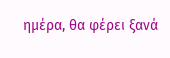ημέρα, θα φέρει ξανά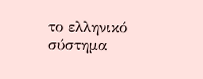το ελληνικό σύστημα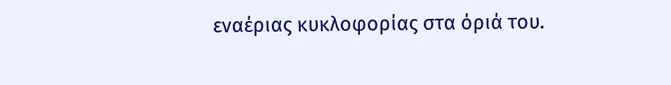εναέριας κυκλοφορίας στα όριά του.